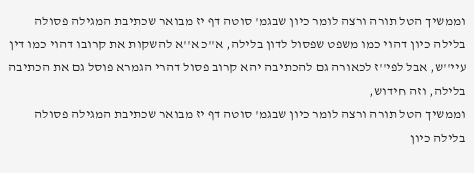וממשיך הטל תורה ורצה לומר כיון שבגמ' סוטה דף יז מבואר שכתיבת המגילה פסולה בלילה כיון דהוי כמו משפט שפסול לדון בלילה, א''כ א''א להשקות את קרובו דהוי כמו דין עיי''ש, אבל לפי''ז לכאורה גם להכתיבה יהא קרוב פסול דהרי הגמרא פוסל גם את הכתיבה בלילה, וזה חידוש,
וממשיך הטל תורה ורצה לומר כיון שבגמ' סוטה דף יז מבואר שכתיבת המגילה פסולה בלילה כיון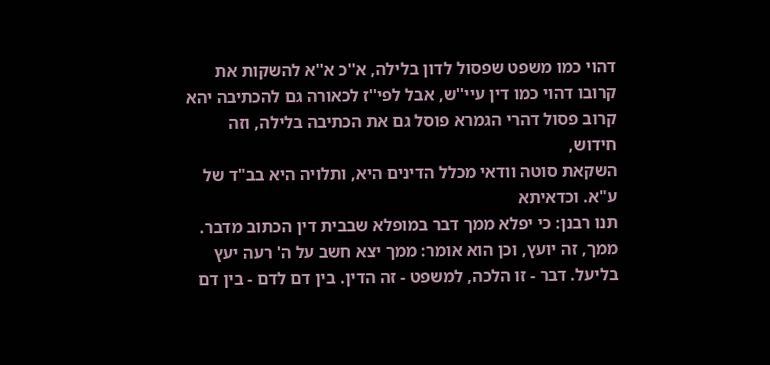דהוי כמו משפט שפסול לדון בלילה, א''כ א''א להשקות את קרובו דהוי כמו דין עיי''ש, אבל לפי''ז לכאורה גם להכתיבה יהא קרוב פסול דהרי הגמרא פוסל גם את הכתיבה בלילה, וזה חידוש,
השקאת סוטה וודאי מכלל הדינים היא, ותלויה היא בב"ד של ע"א. וכדאיתא
תנו רבנן: כי יפלא ממך דבר במופלא שבבית דין הכתוב מדבר. ממך, זה יועץ, וכן הוא אומר: ממך יצא חשב על ה' רעה יעץ בליעל. דבר - זו הלכה, למשפט - זה הדין. בין דם לדם - בין דם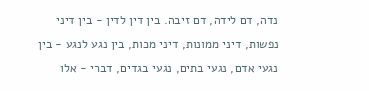נדה, דם לידה, דם זיבה. בין דין לדין - בין דיני נפשות, דיני ממונות, דיני מכות, בין נגע לנגע - בין נגעי אדם, נגעי בתים, נגעי בגדים, דברי - אלו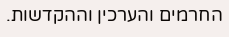החרמים והערכין וההקדשות.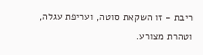ריבת - זו השקאת סוטה, ועריפת עגלה, וטהרת מצורע.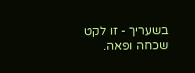בשעריך - זו לקט שכחה ופאה.